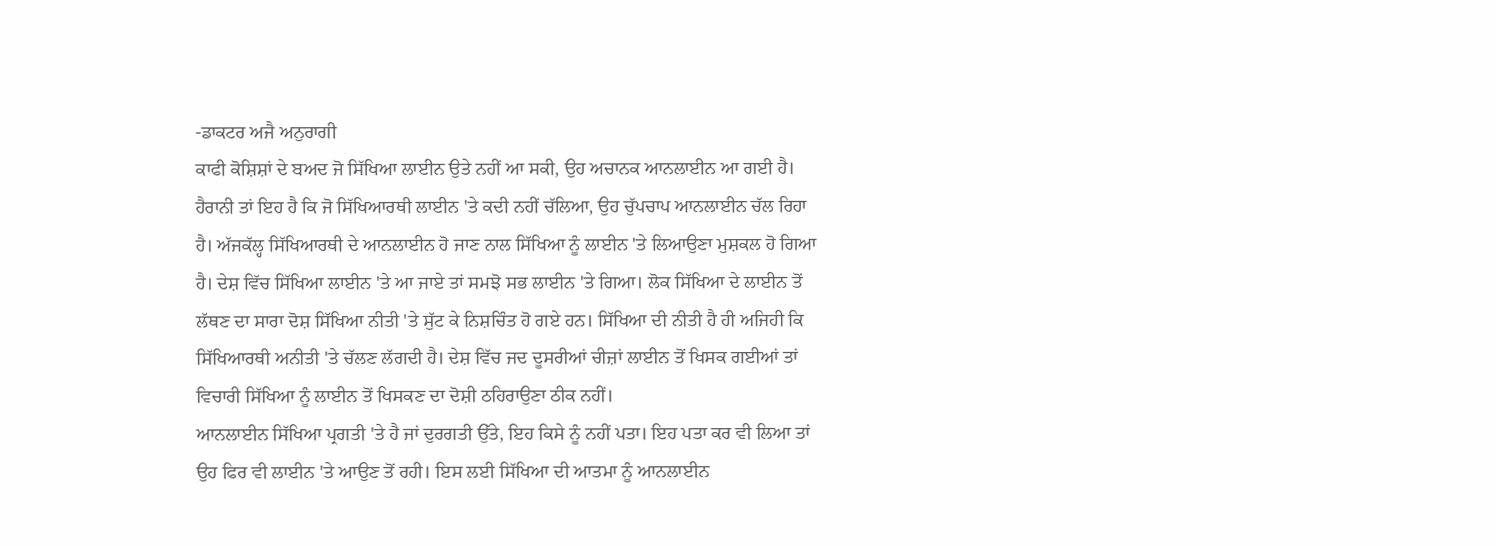-ਡਾਕਟਰ ਅਜੈ ਅਨੁਰਾਗੀ
ਕਾਫੀ ਕੋਸ਼ਿਸ਼ਾਂ ਦੇ ਬਅਦ ਜੋ ਸਿੱਖਿਆ ਲਾਈਨ ਉਤੇ ਨਹੀਂ ਆ ਸਕੀ, ਉਹ ਅਚਾਨਕ ਆਨਲਾਈਨ ਆ ਗਈ ਹੈ। ਹੈਰਾਨੀ ਤਾਂ ਇਹ ਹੈ ਕਿ ਜੋ ਸਿੱਖਿਆਰਥੀ ਲਾਈਨ 'ਤੇ ਕਦੀ ਨਹੀਂ ਚੱਲਿਆ, ਉਹ ਚੁੱਪਚਾਪ ਆਨਲਾਈਨ ਚੱਲ ਰਿਹਾ ਹੈ। ਅੱਜਕੱਲ੍ਹ ਸਿੱਖਿਆਰਥੀ ਦੇ ਆਨਲਾਈਨ ਹੋ ਜਾਣ ਨਾਲ ਸਿੱਖਿਆ ਨੂੰ ਲਾਈਨ 'ਤੇ ਲਿਆਉਣਾ ਮੁਸ਼ਕਲ ਹੋ ਗਿਆ ਹੈ। ਦੇਸ਼ ਵਿੱਚ ਸਿੱਖਿਆ ਲਾਈਨ 'ਤੇ ਆ ਜਾਏ ਤਾਂ ਸਮਝੋ ਸਭ ਲਾਈਨ 'ਤੇ ਗਿਆ। ਲੋਕ ਸਿੱਖਿਆ ਦੇ ਲਾਈਨ ਤੋਂ ਲੱਥਣ ਦਾ ਸਾਰਾ ਦੋਸ਼ ਸਿੱਖਿਆ ਨੀਤੀ 'ਤੇ ਸੁੱਟ ਕੇ ਨਿਸ਼ਚਿੰਤ ਹੋ ਗਏ ਹਨ। ਸਿੱਖਿਆ ਦੀ ਨੀਤੀ ਹੈ ਹੀ ਅਜਿਹੀ ਕਿ ਸਿੱਖਿਆਰਥੀ ਅਨੀਤੀ 'ਤੇ ਚੱਲਣ ਲੱਗਦੀ ਹੈ। ਦੇਸ਼ ਵਿੱਚ ਜਦ ਦੂਸਰੀਆਂ ਚੀਜ਼ਾਂ ਲਾਈਨ ਤੋਂ ਖਿਸਕ ਗਈਆਂ ਤਾਂ ਵਿਚਾਰੀ ਸਿੱਖਿਆ ਨੂੰ ਲਾਈਨ ਤੋਂ ਖਿਸਕਣ ਦਾ ਦੋਸ਼ੀ ਠਹਿਰਾਉਣਾ ਠੀਕ ਨਹੀਂ।
ਆਨਲਾਈਨ ਸਿੱਖਿਆ ਪ੍ਰਗਤੀ 'ਤੇ ਹੈ ਜਾਂ ਦੁਰਗਤੀ ਉੱਤੇ, ਇਹ ਕਿਸੇ ਨੂੰ ਨਹੀਂ ਪਤਾ। ਇਹ ਪਤਾ ਕਰ ਵੀ ਲਿਆ ਤਾਂ ਉਹ ਫਿਰ ਵੀ ਲਾਈਨ 'ਤੇ ਆਉਣ ਤੋਂ ਰਹੀ। ਇਸ ਲਈ ਸਿੱਖਿਆ ਦੀ ਆਤਮਾ ਨੂੰ ਆਨਲਾਈਨ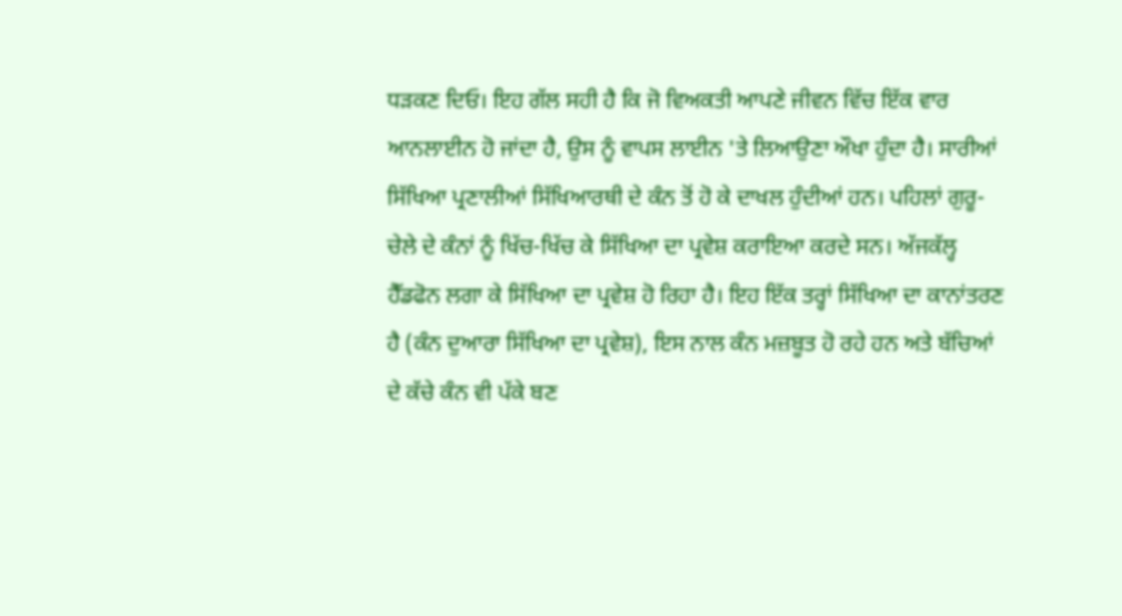ਧੜਕਣ ਦਿਓ। ਇਹ ਗੱਲ ਸਹੀ ਹੈ ਕਿ ਜੋ ਵਿਅਕਤੀ ਆਪਣੇ ਜੀਵਨ ਵਿੱਚ ਇੱਕ ਵਾਰ ਆਨਲਾਈਨ ਹੋ ਜਾਂਦਾ ਹੈ, ਉਸ ਨੂੰ ਵਾਪਸ ਲਾਈਨ 'ਤੇ ਲਿਆਉਣਾ ਔਖਾ ਹੁੰਦਾ ਹੈ। ਸਾਰੀਆਂ ਸਿੱਖਿਆ ਪ੍ਰਣਾਲੀਆਂ ਸਿੱਖਿਆਰਥੀ ਦੇ ਕੰਨ ਤੋਂ ਹੋ ਕੇ ਦਾਖਲ ਹੁੰਦੀਆਂ ਹਨ। ਪਹਿਲਾਂ ਗੁਰੂ-ਚੇਲੇ ਦੇ ਕੰਨਾਂ ਨੂੰ ਖਿੱਚ-ਖਿੱਚ ਕੇ ਸਿੱਖਿਆ ਦਾ ਪ੍ਰਵੇਸ਼ ਕਰਾਇਆ ਕਰਦੇ ਸਨ। ਅੱਜਕੱਲ੍ਹ ਹੈੱਡਫੋਨ ਲਗਾ ਕੇ ਸਿੱਖਿਆ ਦਾ ਪ੍ਰਵੇਸ਼ ਹੋ ਰਿਹਾ ਹੈ। ਇਹ ਇੱਕ ਤਰ੍ਹਾਂ ਸਿੱਖਿਆ ਦਾ ਕਾਨਾਂਤਰਣ ਹੈ (ਕੰਨ ਦੁਆਰਾ ਸਿੱਖਿਆ ਦਾ ਪ੍ਰਵੇਸ਼), ਇਸ ਨਾਲ ਕੰਨ ਮਜ਼ਬੂਤ ਹੋ ਰਹੇ ਹਨ ਅਤੇ ਬੱਚਿਆਂ ਦੇ ਕੱਚੇ ਕੰਨ ਵੀ ਪੱਕੇ ਬਣ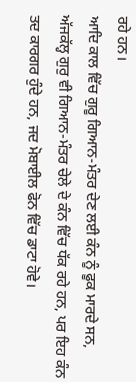ਰਹੇ ਹਨ।
ਆਦਿ ਕਾਲ ਵਿੱਚ ਗੁਰੂ ਗਿਆਨ-ਮੰਤਰ ਦੇਣ ਲਈ ਕੰਨ ਨੂੰ ਫੂਕ ਮਾਰਦੇ ਸਨ, ਅੱਜਕੱਲ੍ਹ ਗੁਰੁ ਵੀ ਗਿਆਨ-ਮੰਤਰ ਚੇਲੇ ਦੇ ਕੰਨ ਵਿੱਚ ਧੱਕ ਰਹੇ ਹਨ, ਪਰ ਇਹ ਕੰਨ ਤਦ ਕਾਰਗਰ ਹੁੰਦੇ ਹਨ, ਜਦ ਮੋਬਾਈਲ ਫੋਨ ਵਿੱਚ ਡਾਟਾ ਹੋਵੇ।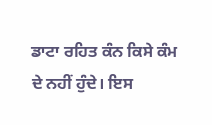ਡਾਟਾ ਰਹਿਤ ਕੰਨ ਕਿਸੇ ਕੰਮ ਦੇ ਨਹੀਂ ਹੁੰਦੇ। ਇਸ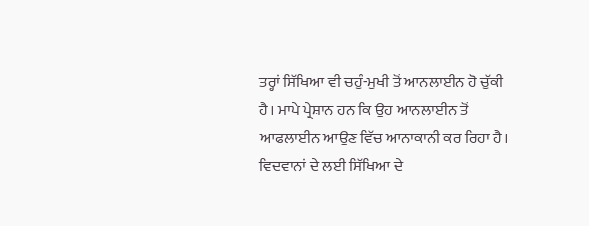ਤਰ੍ਹਾਂ ਸਿੱਖਿਆ ਵੀ ਚਹੁੰ-ਮੁਖੀ ਤੋਂ ਆਨਲਾਈਨ ਹੋ ਚੁੱਕੀ ਹੈ। ਮਾਪੇ ਪ੍ਰੇਸ਼ਾਨ ਹਨ ਕਿ ਉਹ ਆਨਲਾਈਨ ਤੋਂ ਆਫਲਾਈਨ ਆਉਣ ਵਿੱਚ ਆਨਾਕਾਨੀ ਕਰ ਰਿਹਾ ਹੈ।
ਵਿਦਵਾਨਾਂ ਦੇ ਲਈ ਸਿੱਖਿਆ ਦੇ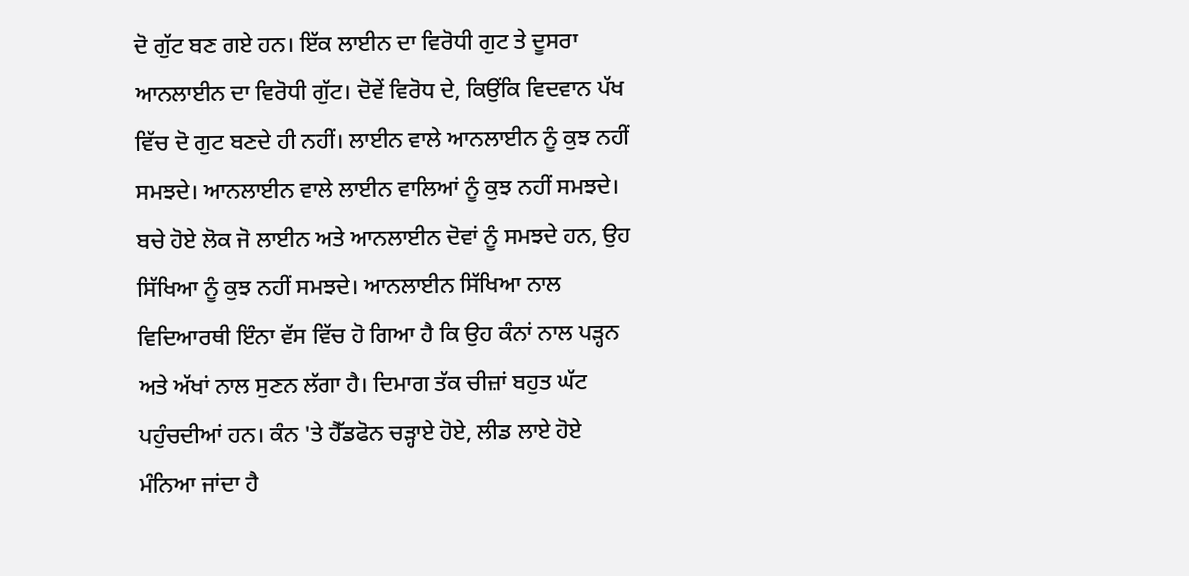ਦੋ ਗੁੱਟ ਬਣ ਗਏ ਹਨ। ਇੱਕ ਲਾਈਨ ਦਾ ਵਿਰੋਧੀ ਗੁਟ ਤੇ ਦੂਸਰਾ ਆਨਲਾਈਨ ਦਾ ਵਿਰੋਧੀ ਗੁੱਟ। ਦੋਵੇਂ ਵਿਰੋਧ ਦੇ, ਕਿਉਂਕਿ ਵਿਦਵਾਨ ਪੱਖ ਵਿੱਚ ਦੋ ਗੁਟ ਬਣਦੇ ਹੀ ਨਹੀਂ। ਲਾਈਨ ਵਾਲੇ ਆਨਲਾਈਨ ਨੂੰ ਕੁਝ ਨਹੀਂ ਸਮਝਦੇ। ਆਨਲਾਈਨ ਵਾਲੇ ਲਾਈਨ ਵਾਲਿਆਂ ਨੂੰ ਕੁਝ ਨਹੀਂ ਸਮਝਦੇ। ਬਚੇ ਹੋਏ ਲੋਕ ਜੋ ਲਾਈਨ ਅਤੇ ਆਨਲਾਈਨ ਦੋਵਾਂ ਨੂੰ ਸਮਝਦੇ ਹਨ, ਉਹ ਸਿੱਖਿਆ ਨੂੰ ਕੁਝ ਨਹੀਂ ਸਮਝਦੇ। ਆਨਲਾਈਨ ਸਿੱਖਿਆ ਨਾਲ ਵਿਦਿਆਰਥੀ ਇੰਨਾ ਵੱਸ ਵਿੱਚ ਹੋ ਗਿਆ ਹੈ ਕਿ ਉਹ ਕੰਨਾਂ ਨਾਲ ਪੜ੍ਹਨ ਅਤੇ ਅੱਖਾਂ ਨਾਲ ਸੁਣਨ ਲੱਗਾ ਹੈ। ਦਿਮਾਗ ਤੱਕ ਚੀਜ਼ਾਂ ਬਹੁਤ ਘੱਟ ਪਹੁੰਚਦੀਆਂ ਹਨ। ਕੰਨ 'ਤੇ ਹੈੱਡਫੋਨ ਚੜ੍ਹਾਏ ਹੋਏ, ਲੀਡ ਲਾਏ ਹੋਏ ਮੰਨਿਆ ਜਾਂਦਾ ਹੈ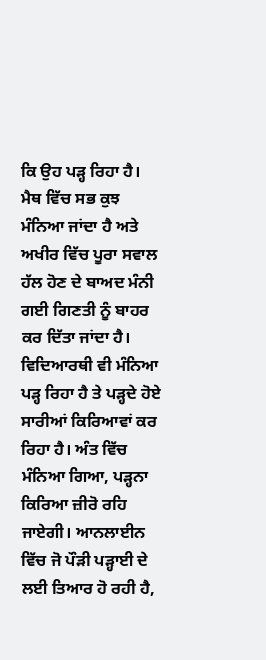ਕਿ ਉਹ ਪੜ੍ਹ ਰਿਹਾ ਹੈ। ਮੈਥ ਵਿੱਚ ਸਭ ਕੁਝ ਮੰਨਿਆ ਜਾਂਦਾ ਹੈ ਅਤੇ ਅਖੀਰ ਵਿੱਚ ਪੂਰਾ ਸਵਾਲ ਹੱਲ ਹੋਣ ਦੇ ਬਾਅਦ ਮੰਨੀ ਗਈ ਗਿਣਤੀ ਨੂੰ ਬਾਹਰ ਕਰ ਦਿੱਤਾ ਜਾਂਦਾ ਹੈ। ਵਿਦਿਆਰਥੀ ਵੀ ਮੰਨਿਆ ਪੜ੍ਹ ਰਿਹਾ ਹੈ ਤੇ ਪੜ੍ਹਦੇ ਹੋਏ ਸਾਰੀਆਂ ਕਿਰਿਆਵਾਂ ਕਰ ਰਿਹਾ ਹੈ। ਅੰਤ ਵਿੱਚ ਮੰਨਿਆ ਗਿਆ, ਪੜ੍ਹਨਾ ਕਿਰਿਆ ਜ਼ੀਰੋ ਰਹਿ ਜਾਏਗੀ। ਆਨਲਾਈਨ ਵਿੱਚ ਜੋ ਪੌੜੀ ਪੜ੍ਹਾਈ ਦੇ ਲਈ ਤਿਆਰ ਹੋ ਰਹੀ ਹੈ,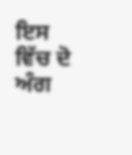ਇਸ ਵਿੱਚ ਦੋ ਅੰਗ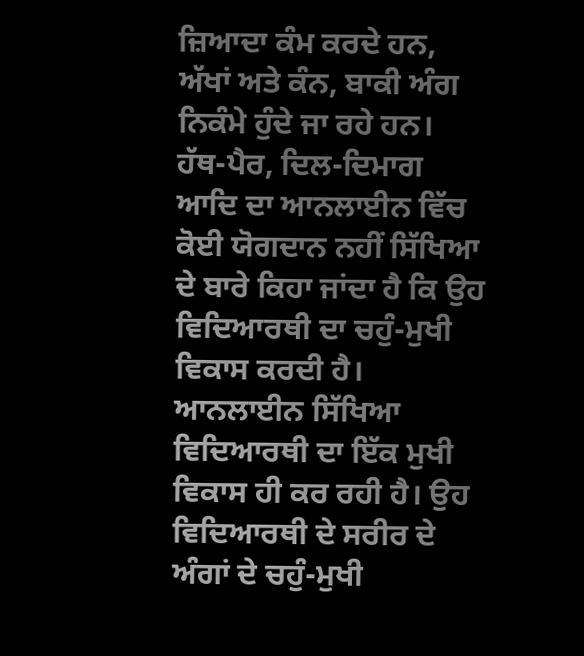ਜ਼ਿਆਦਾ ਕੰਮ ਕਰਦੇ ਹਨ, ਅੱਖਾਂ ਅਤੇ ਕੰਨ, ਬਾਕੀ ਅੰਗ ਨਿਕੰਮੇ ਹੁੰਦੇ ਜਾ ਰਹੇ ਹਨ।
ਹੱਥ-ਪੈਰ, ਦਿਲ-ਦਿਮਾਗ ਆਦਿ ਦਾ ਆਨਲਾਈਨ ਵਿੱਚ ਕੋਈ ਯੋਗਦਾਨ ਨਹੀਂ ਸਿੱਖਿਆ ਦੇ ਬਾਰੇ ਕਿਹਾ ਜਾਂਦਾ ਹੈ ਕਿ ਉਹ ਵਿਦਿਆਰਥੀ ਦਾ ਚਹੁੰ-ਮੁਖੀ ਵਿਕਾਸ ਕਰਦੀ ਹੈ। ਆਨਲਾਈਨ ਸਿੱਖਿਆ ਵਿਦਿਆਰਥੀ ਦਾ ਇੱਕ ਮੁਖੀ ਵਿਕਾਸ ਹੀ ਕਰ ਰਹੀ ਹੈ। ਉਹ ਵਿਦਿਆਰਥੀ ਦੇ ਸਰੀਰ ਦੇ ਅੰਗਾਂ ਦੇ ਚਹੁੰ-ਮੁਖੀ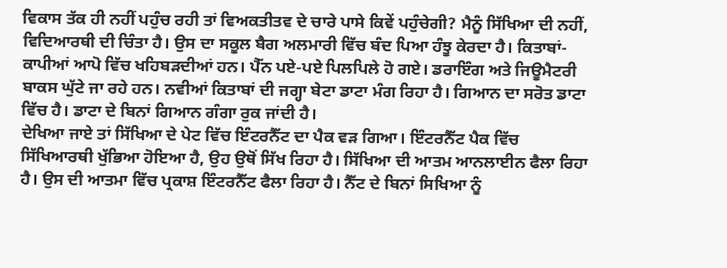ਵਿਕਾਸ ਤੱਕ ਹੀ ਨਹੀਂ ਪਹੁੰਚ ਰਹੀ ਤਾਂ ਵਿਅਕਤੀਤਵ ਦੇ ਚਾਰੇ ਪਾਸੇ ਕਿਵੇਂ ਪਹੁੰਚੇਗੀ? ਮੈਨੂੰ ਸਿੱਖਿਆ ਦੀ ਨਹੀਂ, ਵਿਦਿਆਰਥੀ ਦੀ ਚਿੰਤਾ ਹੈ। ਉਸ ਦਾ ਸਕੂਲ ਬੈਗ ਅਲਮਾਰੀ ਵਿੱਚ ਬੰਦ ਪਿਆ ਹੰਝੂ ਕੇਰਦਾ ਹੈ। ਕਿਤਾਬਾਂ-ਕਾਪੀਆਂ ਆਪੋ ਵਿੱਚ ਖਹਿਬੜਦੀਆਂ ਹਨ। ਪੈੱਨ ਪਏ-ਪਏ ਪਿਲਪਿਲੇ ਹੋ ਗਏ। ਡਰਾਇੰਗ ਅਤੇ ਜਿਊਮੈਟਰੀ ਬਾਕਸ ਘੁੱਟੇ ਜਾ ਰਹੇ ਹਨ। ਨਵੀਆਂ ਕਿਤਾਬਾਂ ਦੀ ਜਗ੍ਹਾ ਬੇਟਾ ਡਾਟਾ ਮੰਗ ਰਿਹਾ ਹੈ। ਗਿਆਨ ਦਾ ਸਰੋਤ ਡਾਟਾ ਵਿੱਚ ਹੈ। ਡਾਟਾ ਦੇ ਬਿਨਾਂ ਗਿਆਨ ਗੰਗਾ ਰੁਕ ਜਾਂਦੀ ਹੈ।
ਦੇਖਿਆ ਜਾਏ ਤਾਂ ਸਿੱਖਿਆ ਦੇ ਪੇਟ ਵਿੱਚ ਇੰਟਰਨੈੱਟ ਦਾ ਪੈਕ ਵੜ ਗਿਆ। ਇੰਟਰਨੈੱਟ ਪੈਕ ਵਿੱਚ ਸਿੱਖਿਆਰਥੀ ਖੁੱਭਿਆ ਹੋਇਆ ਹੈ, ਉਹ ਉਥੋਂ ਸਿੱਖ ਰਿਹਾ ਹੈ। ਸਿੱਖਿਆ ਦੀ ਆਤਮ ਆਨਲਾਈਨ ਫੈਲਾ ਰਿਹਾ ਹੈ। ਉਸ ਦੀ ਆਤਮਾ ਵਿੱਚ ਪ੍ਰਕਾਸ਼ ਇੰਟਰਨੈੱਟ ਫੈਲਾ ਰਿਹਾ ਹੈ। ਨੈੱਟ ਦੇ ਬਿਨਾਂ ਸਿਖਿਆ ਨੂੰ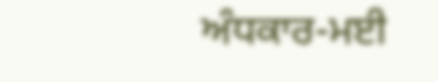ਅੰਧਕਾਰ-ਮਈ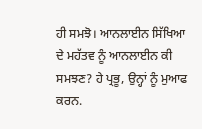ਹੀ ਸਮਝੋ। ਆਨਲਾਈਨ ਸਿੱਖਿਆ ਦੇ ਮਹੱਤਵ ਨੂੰ ਆਨਲਾਈਨ ਕੀ ਸਮਝਣ? ਹੇ ਪ੍ਰਭੂ, ਉਨ੍ਹਾਂ ਨੂੰ ਮੁਆਫ ਕਰਨ.